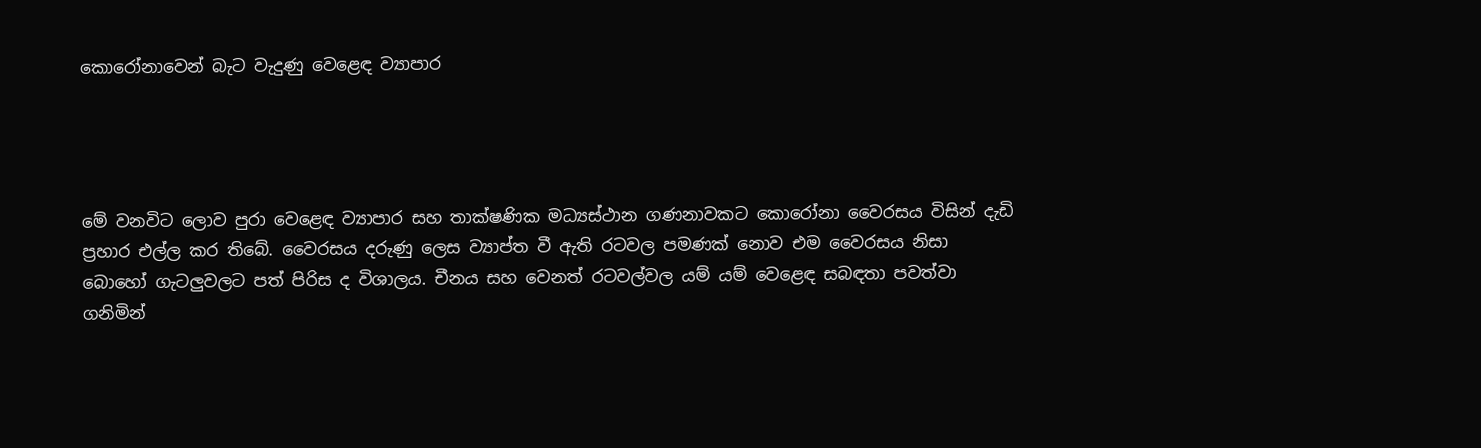කොරෝනාවෙන් බැට වැදුණු වෙළෙඳ ව්‍යාපාර




මේ වනවිට ලොව පුරා වෙළෙඳ ව්‍යාපාර සහ තාක්ෂණික මධ්‍යස්ථාන ගණනාවකට කොරෝනා වෛරසය විසින් දැඩි ප්‍රහාර එල්ල කර තිබේ. වෛරසය දරුණු ලෙස ව්‍යාප්ත වී ඇති රටවල පමණක් නොව එම වෛරසය නිසා බොහෝ ගැටලුවලට පත් පිරිස ද විශාලය. චීනය සහ වෙනත් රටවල්වල යම් යම් වෙළෙඳ සබඳතා පවත්වා ගනිමින්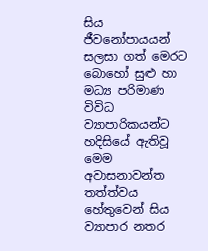සිය ජීවනෝපායයන් සලසා ගත් මෙරට බොහෝ සුළු හා මධ්‍ය පරිමාණ විවිධ ව්‍යාපාරිකයන්ට හදිසියේ ඇතිවූ මෙම අවාසනාවන්ත තත්ත්වය හේතුවෙන් සිය ව්‍යාපාර නතර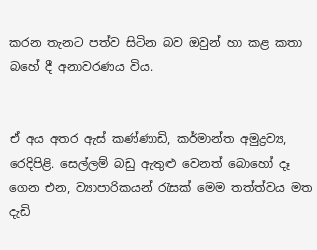කරන තැනට පත්ව සිටින බව ඔවුන් හා කළ කතා බහේ දී අනාවරණය විය.


ඒ අය අතර ඇස් කණ්ණාඩි, කර්මාන්ත අමුද්‍රව්‍ය, රෙදිපිළි. සෙල්ලම් බඩු ඇතුළු වෙනත් බොහෝ දෑ ගෙන එන, ව්‍යාපාරිකයන් රැසක් මෙම තත්ත්වය මත දැඩි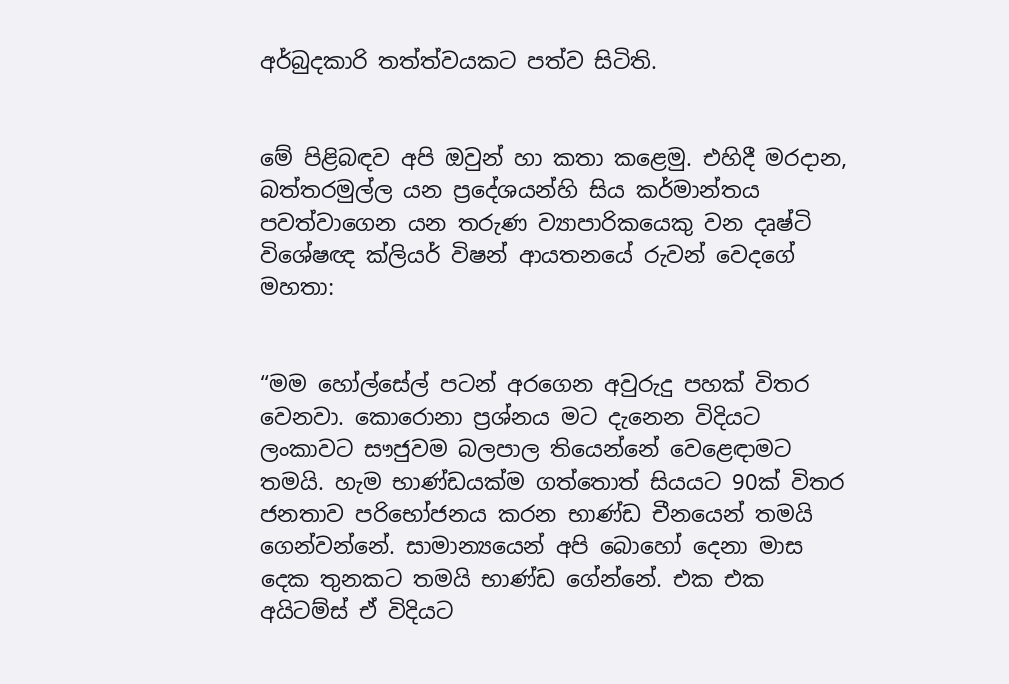අර්බුදකාරි තත්ත්වයකට පත්ව සිටිති.


මේ පිළිබඳව අපි ඔවුන් හා කතා කළෙමු. එහිදී මරදාන, බත්තරමුල්ල යන ප්‍රදේශයන්හි සිය කර්මාන්තය පවත්වාගෙන යන තරුණ ව්‍යාපාරිකයෙකු වන දෘෂ්ටි විශේෂඥ ක්ලියර් විෂන් ආයතනයේ රුවන් වෙදගේ  මහතා:


“මම හෝල්සේල් පටන් අරගෙන අවුරුදු පහක් විතර වෙනවා. කොරොනා ප්‍රශ්නය මට දැනෙන විදියට ලංකාවට සෟජුවම බලපාල තියෙන්නේ වෙළෙඳාමට තමයි. හැම භාණ්ඩයක්ම ගත්තොත් සියයට 90ක් විතර ජනතාව පරිභෝජනය කරන භාණ්ඩ චීනයෙන් තමයි ගෙන්වන්නේ. සාමාන්‍යයෙන් අපි බොහෝ දෙනා මාස දෙක තුනකට තමයි භාණ්ඩ ගේන්නේ. එක එක අයිටම්ස් ඒ විදියට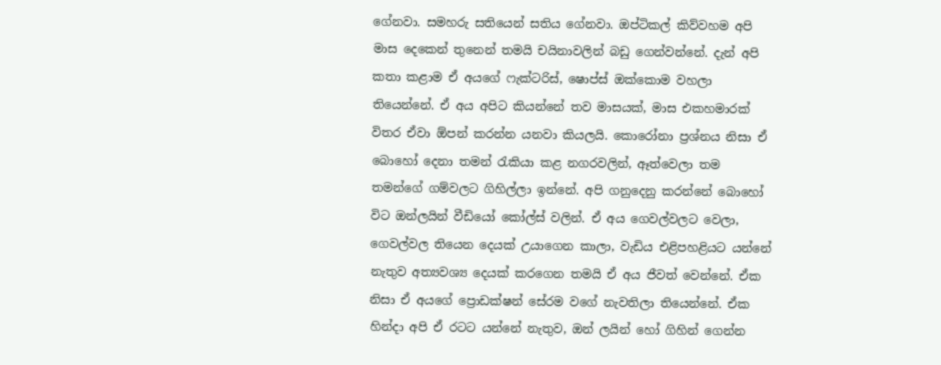ගේනවා. සමහරු සතියෙන් සතිය ගේනවා. ඔප්ටිකල් කිව්වහම අපි මාස දෙකෙන් තුනෙන් තමයි චයිනාවලින් බඩු ගෙන්වන්නේ. දැන් අපි කතා කළාම ඒ අයගේ ෆැක්ටරිස්, ෂොප්ස් ඔක්කොම වහලා තියෙන්නේ. ඒ අය අපිට කියන්නේ තව මාසයක්, මාස එකහමාරක් විතර ඒවා ඕපන් කරන්න යනවා කියලයි. කොරෝනා ප්‍රශ්නය නිසා ඒ බොහෝ දෙනා තමන් රැකියා කළ නගරවලින්, ඈත්වෙලා තම තමන්ගේ ගම්වලට ගිහිල්ලා ඉන්නේ. අපි ගනුදෙනු කරන්නේ බොහෝ විට ඔන්ලයින් වීඩියෝ කෝල්ස් වලින්. ඒ අය ගෙවල්වලට වෙලා, ගෙවල්වල තියෙන දෙයක් උයාගෙන කාලා, වැඩිය එළිපහළියට යන්නේ නැතුව අත්‍යවශ්‍ය දෙයක් කරගෙන තමයි ඒ අය ජීවත් වෙන්නේ. ඒක නිසා ඒ අයගේ ප්‍රොඩක්ෂන් සේරම වගේ නැවතිලා තියෙන්නේ. ඒක හින්දා අපි ඒ රටට යන්නේ නැතුව, ඔන් ලයින් හෝ ගිහින් ගෙන්න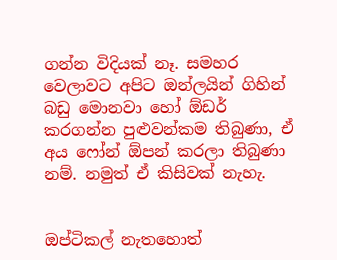ගන්න විදියක් නෑ. සමහර වෙලාවට අපිට ඔන්ලයින් ගිහින් බඩු මොනවා හෝ ඕඩර් කරගන්න පුළුවන්කම තිබුණා, ඒ අය ෆෝන් ඕපන් කරලා තිබුණා නම්. නමුත් ඒ කිසිවක් නැහැ.


ඔප්ටිකල් නැතහොත්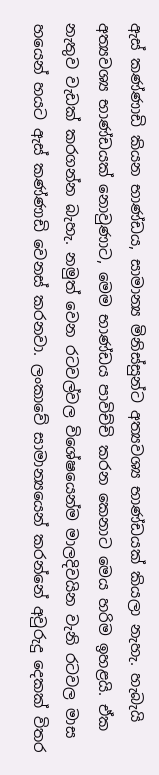ඇස් කණ්ණාඩි කියන භාණ්ඩය, සාමාන්‍ය මිනිස්සුන්ට අත්‍යවශ්‍ය භාණ්ඩයක් කියලා නැහැ. හැබැයි අත්‍යවශ්‍ය භාණ්ඩයක් නොවුණාට, මෙම භාණ්ඩය පාවිච්චි කරන කෙනාට මෙය හරිම ඉහළයි. ඒක නැතුව වැඩක් කරගන්න බැහැ. නමුත් වෙන රටවල්වල විශේෂයෙන්ම මාලදිවයින වැනි රටවල මාස හයෙන් හයට ඇස් කණ්ණාඩි වෙනස් කරනවා. ලංකාවේ සාමාන්‍යයෙන් කරන්නේ අවුරුදු දෙකක් විතර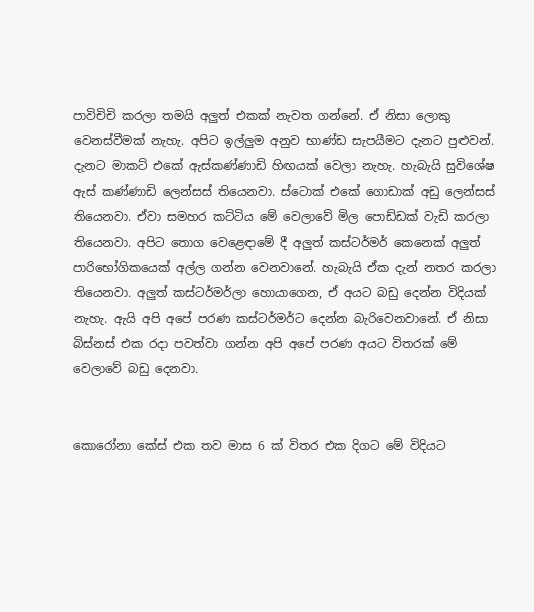පාවිචිචි කරලා තමයි අලුත් එකක් නැවත ගන්නේ. ඒ නිසා ලොකු වෙනස්වීමක් නැහැ. අපිට ඉල්ලුම අනුව භාණ්ඩ සැපයීමට දැනට පුළුවන්. දැනට මාකට් එකේ ඇස්කණ්ණාඩි හිඟයක් වෙලා නැහැ. හැබැයි සුවිශේෂ ඇස් කණ්ණාඩි ලෙන්සස් තියෙනවා. ස්ටොක් එකේ ගොඩාක් අඩු ලෙන්සස් තියෙනවා. ඒවා සමහර කට්ටිය මේ වෙලාවේ මිල පොඩ්ඩක් වැඩි කරලා තියෙනවා. අපිට තොග වෙළෙඳාමේ දී අලුත් කස්ටර්මර් කෙනෙක් අලුත් පාරිභෝගිකයෙක් අල්ල ගන්න වෙනවානේ. හැබැයි ඒක දැන් නතර කරලා තියෙනවා. අලුත් කස්ටර්මර්ලා හොයාගෙන, ඒ අයට බඩු දෙන්න විදියක් නැහැ. ඇයි අපි අපේ පරණ කස්ටර්මර්ට දෙන්න බැරිවෙනවානේ. ඒ නිසා බිස්නස් එක රදා පවත්වා ගන්න අපි අපේ පරණ අයට විතරක් මේ වෙලාවේ බඩු දෙනවා.


කොරෝනා කේස් එක තව මාස 6 ක් විතර එක දිගට මේ විදියට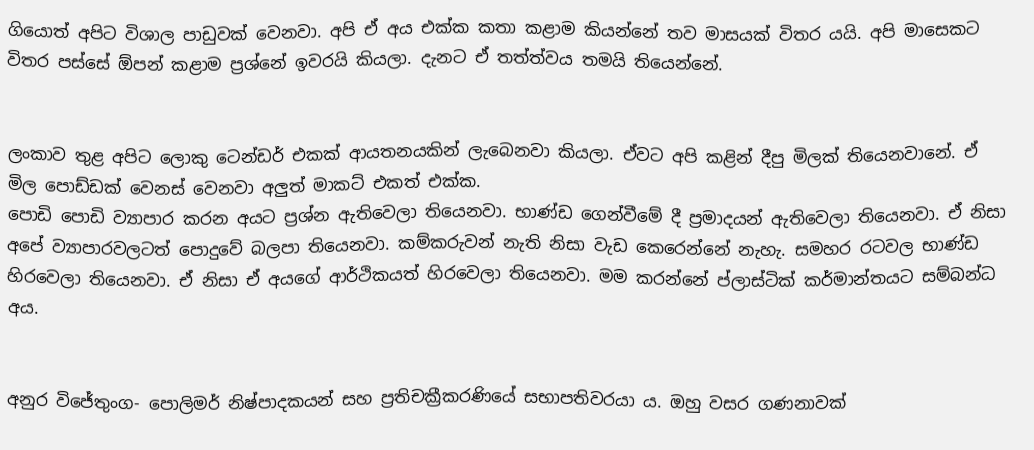ගියොත් අපිට විශාල පාඩුවක් වෙනවා. අපි ඒ අය එක්ක කතා කළාම කියන්නේ තව මාසයක් විතර යයි. අපි මාසෙකට විතර පස්සේ ඕපන් කළාම ප්‍රශ්නේ ඉවරයි කියලා. දැනට ඒ තත්ත්වය තමයි තියෙන්නේ.


ලංකාව තුළ අපිට ලොකු ටෙන්ඩර් එකක් ආයතනයකින් ලැබෙනවා කියලා. ඒවට අපි කළින් දීපු මිලක් තියෙනවානේ. ඒ මිල පොඩ්ඩක් වෙනස් වෙනවා අලුත් මාකට් එකත් එක්ක.
පොඩි පොඩි ව්‍යාපාර කරන අයට ප්‍රශ්න ඇතිවෙලා තියෙනවා. භාණ්ඩ ගෙන්වීමේ දී ප්‍රමාදයන් ඇතිවෙලා තියෙනවා. ඒ නිසා අපේ ව්‍යාපාරවලටත් පොදුවේ බලපා තියෙනවා. කම්කරුවන් නැති නිසා වැඩ කෙරෙන්නේ නැහැ. සමහර රටවල භාණ්ඩ හිරවෙලා තියෙනවා. ඒ නිසා ඒ අයගේ ආර්ථිකයත් හිරවෙලා තියෙනවා. මම කරන්නේ ප්ලාස්ටික් කර්මාන්තයට සම්බන්ධ අය.


අනුර විජේතුංග- පොලිමර් නිෂ්පාදකයන් සහ ප්‍රතිචක්‍රීකරණියේ සභාපතිවරයා ය. ඔහු වසර ගණනාවක්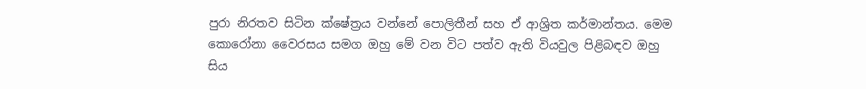පුරා නිරතව සිටින ක්ෂේත්‍රය වන්නේ පොලිතීන් සහ ඒ ආශ්‍රිත කර්මාන්තය. මෙම කොරෝනා වෛරසය සමග ඔහු මේ වන විට පත්ව ඇති වියවුල පිළිබඳව ඔහු සිය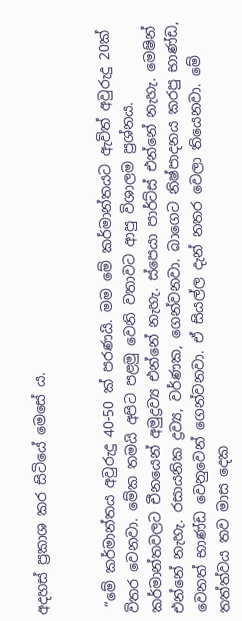අදහස් ප්‍රකාශ කර සිටියේ මෙසේ ය.


 “මේ කර්මාන්තය අවුරුදු 40-50 ක් පරණයි. මම මේ කර්මාන්තයට ඇවිත් අවුරුදු 20ක් විතර වෙනවා. මේක තමයි අපිට පළමු වෙනි වතාවට ආපු විශාලම ප්‍රශ්නය. කර්මාන්තවලට චීනයෙන් අමුද්‍රව්‍ය එන්නේ නැහැ. ස්පෙයා පාර්ට්ස් එන්නේ නැහැ. මෙෂින් එන්නේ නැහැ. රසායනික ද්‍රව්‍ය, වර්ණක, ගෙන්වනවා. බාගෙට නිෂ්පාදනය කරපු භාණ්ඩ, වෙනත් භාණ්ඩ වෙනුවෙන් ගෙන්වනවා. ඒ සියල්ල දැන් නතර වෙලා තියෙනවා. මේ තත්ත්වය තව මාස දෙක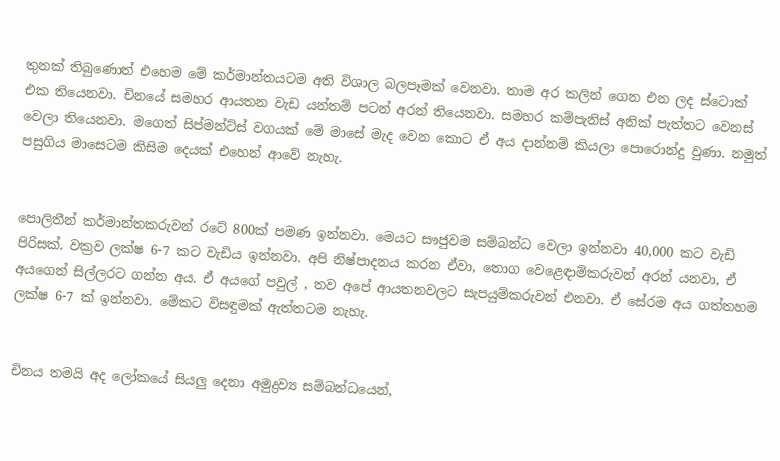තුනක් තිබුණොත් එහෙම මේ කර්මාන්තයටම අති විශාල බලපෑමක් වෙනවා. තාම අර කලින් ගෙන එන ලද ස්ටොක් එක තියෙනවා. චිනයේ සමහර ආයතන වැඩ යන්තම් පටන් අරන් තියෙනවා. සමහර කම්පැනිස් අනික් පැත්තට වෙනස් වෙලා තියෙනවා. මගෙත් සිප්මන්ට්ස් වගයක් මේ මාසේ මැද වෙන කොට ඒ අය දාන්නම් කියලා පොරොන්දු වුණා. නමුත් පසුගිය මාසෙටම කිසිම දෙයක් එහෙන් ආවේ නැහැ.


පොලිතීන් කර්මාන්තකරුවන් රටේ 800ක් පමණ ඉන්නවා. මෙයට සෟජුවම සම්බන්ධ වෙලා ඉන්නවා 40,000 කට වැඩි පිරිසක්. වක්‍රව ලක්ෂ 6-7 කට වැඩිය ඉන්නවා. අපි නිෂ්පාදනය කරන ඒවා, තොග වෙළෙඳාම්කරුවන් අරන් යනවා, ඒ අයගෙන් සිල්ලරට ගන්න අය. ඒ අයගේ පවුල් , තව අපේ ආයතනවලට සැපයුම්කරුවන් එනවා. ඒ සේරම අය ගත්තහම ලක්ෂ 6-7 ක් ඉන්නවා. මේකට විසඳුමක් ඇත්තටම නැහැ.


චිනය තමයි අද ලෝකයේ සියලු දෙනා අමුද්‍රව්‍ය සම්බන්ධයෙන්,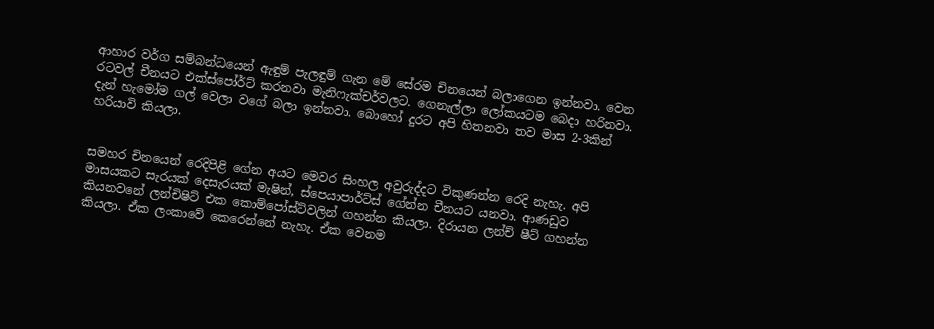ආහාර වර්ග සම්බන්ධයෙන් ඇඳුම් පැලඳුම් ගැන මේ සේරම චිනයෙන් බලාගෙන ඉන්නවා. වෙන රටවල් චීනයට එක්ස්පෝර්ට් කරනවා මැනිෆැක්චර්වලට. ගෙනැල්ලා ලෝකයටම බෙදා හරිනවා. දැන් හැමෝම ගල් වෙලා වගේ බලා ඉන්නවා. බොහෝ දුරට අපි හිතනවා තව මාස 2-3කින් හරියාවි කියලා.


සමහර චිනයෙන් රෙදිපිළි ගේන අයට මෙවර සිංහල අවුරුද්දට විකුණන්න රෙදි නැහැ. අපි මාසයකට සැරයක් දෙසැරයක් මැෂින්, ස්පෙයාපාර්ට්ස් ගේන්න චීනයට යනවා. ආණඩුව කියනවනේ ලන්චිෂිට් එක කොම්පෝස්ට්වලින් ගහන්න කියලා. දිරායන ලන්ච් ෂීට් ගහන්න කියලා. ඒක ලංකාවේ කෙරෙන්නේ නැහැ. ඒක වෙනම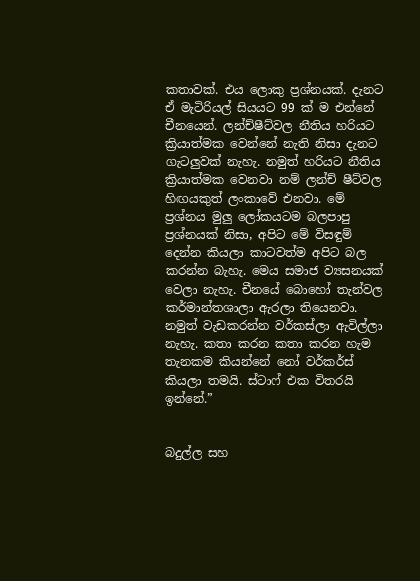කතාවක්. එය ලොකු ප්‍රශ්නයක්. දැනට ඒ මැටිරියල් සියයට 99 ක් ම එන්නේ චීනයෙන්. ලන්ච්ෂීට්වල නීතිය හරියට ක්‍රියාත්මක වෙන්නේ නැති නිසා දැනට ගැටලුවක් නැහැ. නමුත් හරියට නීතිය ක්‍රියාත්මක වෙනවා නම් ලන්ච් ෂීට්වල හිඟයකුත් ලංකාවේ එනවා. මේ ප්‍රශ්නය මුලු ලෝකයටම බලපාපු ප්‍රශ්නයක් නිසා, අපිට මේ විසඳුම් දෙන්න කියලා කාටවත්ම අපිට බල කරන්න බැහැ. මෙය සමාජ ව්‍යසනයක් වෙලා නැහැ. චීනයේ බොහෝ තැන්වල කර්මාන්තශාලා ඇරලා තියෙනවා. නමුත් වැඩකරන්න වර්කස්ලා ඇවිල්ලා නැහැ. කතා කරන කතා කරන හැම තැනකම කියන්නේ නෝ වර්කර්ස් කියලා තමයි. ස්ටාෆ් එක විතරයි ඉන්නේ.”


බදුල්ල සහ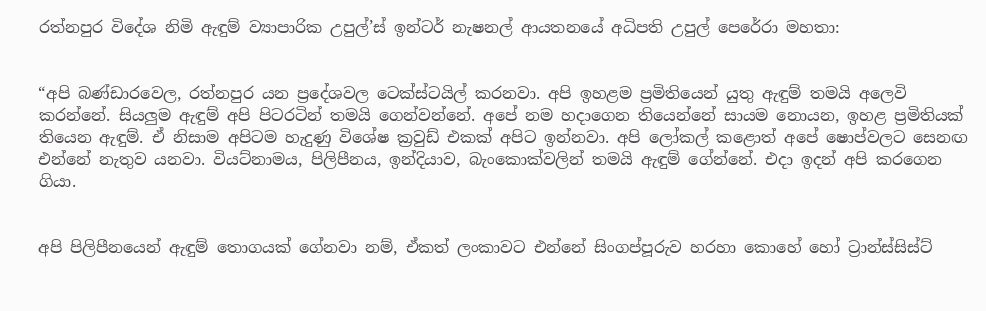රත්නපුර විදේශ නිමි ඇඳුම් ව්‍යාපාරික උපුල්’ස් ඉන්ටර් නැෂනල් ආයතනයේ අධිපති උපුල් පෙරේරා මහතා:


“අපි බණ්ඩාරවෙල, රත්නපුර යන ප්‍රදේශවල ටෙක්ස්ටයිල් කරනවා. අපි ඉහළම ප්‍රමිතියෙන් යුතු ඇඳුම් තමයි අලෙවි කරන්නේ. සියලුම ඇඳුම් අපි පිටරටින් තමයි ගෙන්වන්නේ. අපේ නම හදාගෙන තියෙන්නේ සායම නොයන, ඉහළ ප්‍රමිතියක් තියෙන ඇඳුම්. ඒ නිසාම අපිටම හැදුණු විශේෂ ක්‍රවුඩ් එකක් අපිට ඉන්නවා. අපි ලෝකල් කළොත් අපේ ෂොප්වලට සෙනඟ එන්නේ නැතුව යනවා. වියට්නාමය, පිලිපීනය, ඉන්දියාව, බැංකොක්වලින් තමයි ඇඳුම් ගේන්නේ. එදා ඉදන් අපි කරගෙන ගියා.


අපි පිලිපීනයෙන් ඇඳුම් තොගයක් ගේනවා නම්, ඒකත් ලංකාවට එන්නේ සිංගප්පූරුව හරහා කොහේ හෝ ට්‍රාන්ස්සිස්ට්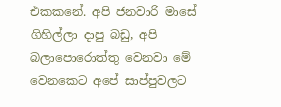එකකනේ. අපි ජනවාරි මාසේ ගිහිල්ලා දාපු බඩු, අපි බලාපොරොත්තු වෙනවා මේ වෙනකෙට අපේ සාප්පුවලට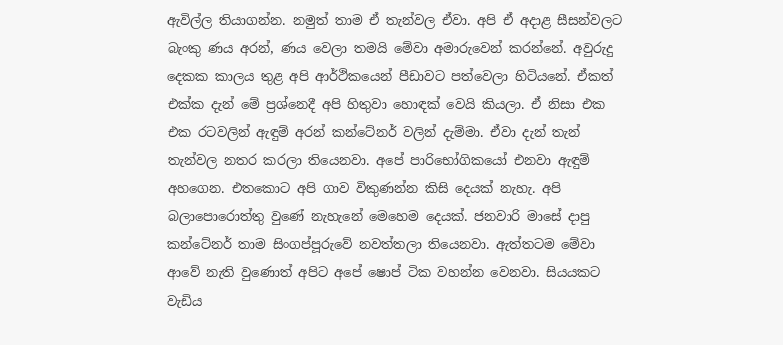ඇවිල්ල තියාගන්න. නමුත් තාම ඒ තැන්වල ඒවා. අපි ඒ අදාළ සීසන්වලට බැංකු ණය අරන්, ණය වෙලා තමයි මේවා අමාරුවෙන් කරන්නේ. අවුරුදු දෙකක කාලය තුළ අපි ආර්ථිකයෙන් පීඩාවට පත්වෙලා හිටියනේ. ඒකත් එක්ක දැන් මේ ප්‍රශ්නෙදී අපි හිතුවා හොඳක් වෙයි කියලා. ඒ නිසා එක එක රටවලින් ඇඳුම් අරන් කන්ටේනර් වලින් දැම්මා. ඒවා දැන් තැන් තැන්වල නතර කරලා තියෙනවා. අපේ පාරිභෝගිකයෝ එනවා ඇඳුම් අහගෙන. එතකොට අපි ගාව විකුණන්න කිසි දෙයක් නැහැ. අපි බලාපොරොත්තු වුණේ නැහැනේ මෙහෙම දෙයක්. ජනවාරි මාසේ දාපු කන්ටේනර් තාම සිංගප්පූරුවේ නවත්තලා තියෙනවා. ඇත්තටම මේවා ආවේ නැති වුණොත් අපිට අපේ ෂොප් ටික වහන්න වෙනවා. සියයකට වැඩිය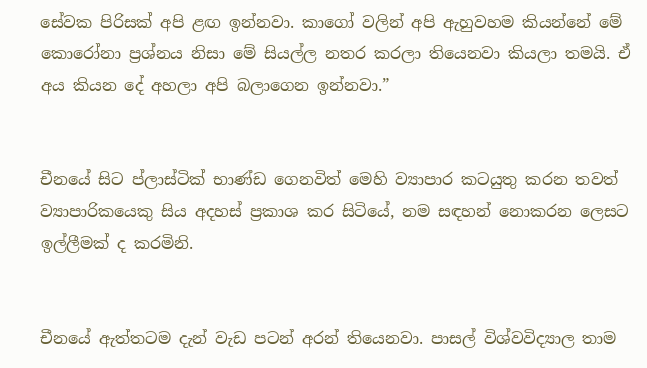සේවක පිරිසක් අපි ළඟ ඉන්නවා. කාගෝ වලින් අපි ඇහුවහම කියන්නේ මේ කොරෝනා ප්‍රශ්නය නිසා මේ සියල්ල නතර කරලා තියෙනවා කියලා තමයි. ඒ අය කියන දේ අහලා අපි බලාගෙන ඉන්නවා.”


චීනයේ සිට ප්ලාස්ටික් භාණ්ඩ ගෙනවිත් මෙහි ව්‍යාපාර කටයුතු කරන තවත් ව්‍යාපාරිකයෙකු සිය අදහස් ප්‍රකාශ කර සිටියේ, නම සඳහන් නොකරන ලෙසට ඉල්ලීමක් ද කරමිනි.


චීනයේ ඇත්තටම දැන් වැඩ පටන් අරන් තියෙනවා. පාසල් විශ්වවිද්‍යාල තාම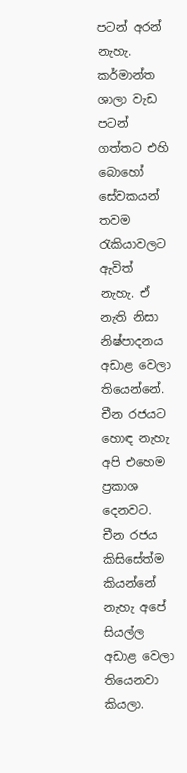පටන් අරන් නැහැ. කර්මාන්ත ශාලා වැඩ පටන් ගත්තට එහි බොහෝ සේවකයන් තවම රැකියාවලට ඇවිත් නැහැ. ඒ නැති නිසා නිෂ්පාදනය අඩාළ වෙලා තියෙන්නේ. චීන රජයට හොඳ නැහැ අපි එහෙම ප්‍රකාශ දෙනවට. චීන රජය කිසිසේත්ම කියන්නේ නැහැ අපේ සියල්ල අඩාළ වෙලා තියෙනවා කියලා.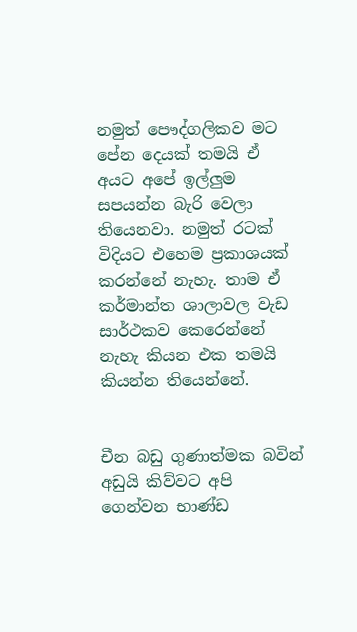නමුත් පෞද්ගලිකව මට පේන දෙයක් තමයි ඒ අයට අපේ ඉල්ලුම සපයන්න බැරි වෙලා තියෙනවා. නමුත් රටක් විදියට එහෙම ප්‍රකාශයක් කරන්නේ නැහැ. තාම ඒ කර්මාන්ත ශාලාවල වැඩ සාර්ථකව කෙරෙන්නේ නැහැ කියන එක තමයි කියන්න තියෙන්නේ.


චීන බඩු ගුණාත්මක බවින් අඩුයි කිව්වට අපි ගෙන්වන භාණ්ඩ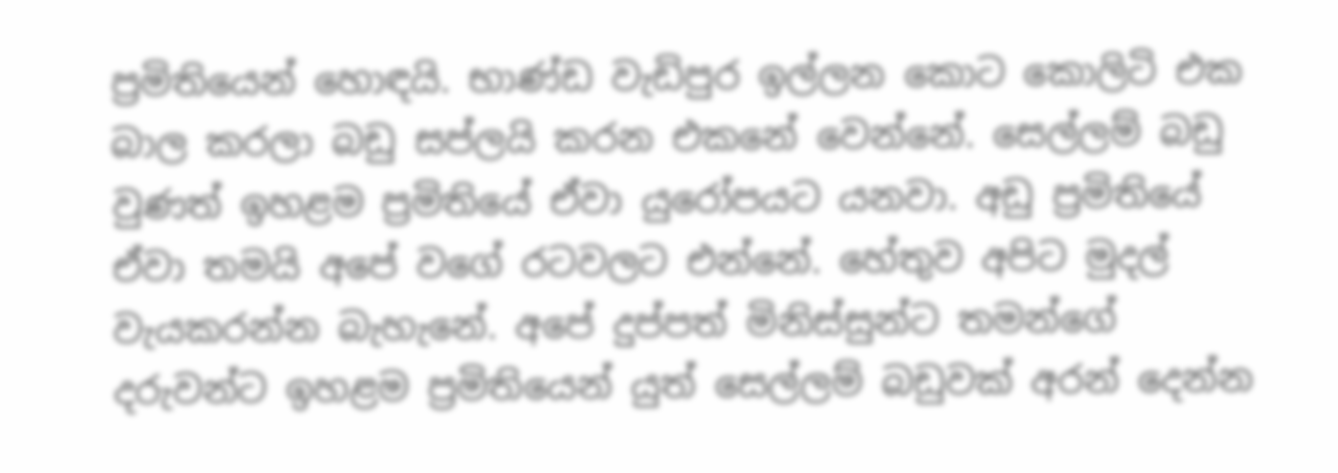ප්‍රමිතියෙන් හොඳයි. භාණ්ඩ වැඩිපුර ඉල්ලන කොට කොලිටි එක බාල කරලා බඩු සප්ලයි කරන එකනේ වෙන්නේ. සෙල්ලම් බඩු වුණත් ඉහළම ප්‍රමිතියේ ඒවා යුරෝපයට යනවා. අඩු ප්‍රමිතියේ ඒවා තමයි අපේ වගේ රටවලට එන්නේ. හේතුව අපිට මුදල් වැයකරන්න බැහැනේ. අපේ දුප්පත් මිනිස්සුන්ට තමන්ගේ දරුවන්ට ඉහළම ප්‍රමිතියෙන් යුත් සෙල්ලම් බඩුවක් අරන් දෙන්න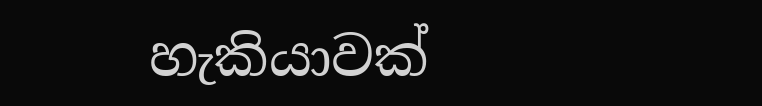හැකියාවක්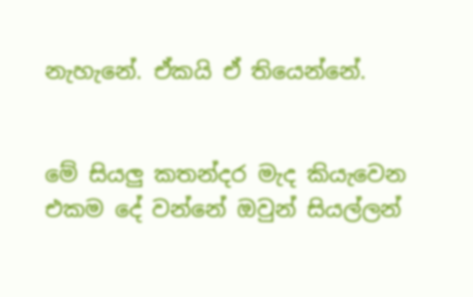නැහැනේ. ඒකයි ඒ තියෙන්නේ.


මේ සියලු කතන්දර මැද කියැවෙන එකම දේ වන්නේ ඔවුන් සියල්ලන්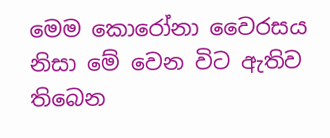මෙම කොරෝනා වෛරසය නිසා මේ වෙන විට ඇතිව තිබෙන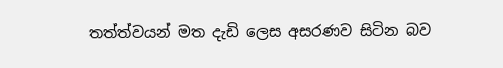තත්ත්වයන් මත දැඩි ලෙස අසරණව සිටින බව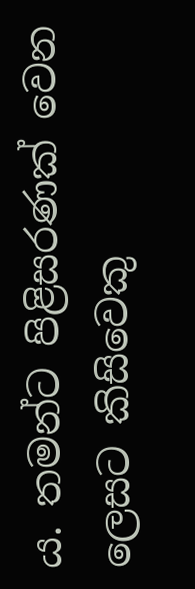ය. තමන්ට පිළිසරණක් වෙන ලෙසට කිසිවෙකු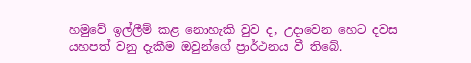හමුවේ ඉල්ලීම් කළ නොහැකි වුව ද, උදාවෙන හෙට දවස යහපත් වනු දැකීම ඔවුන්ගේ ප්‍රාර්ථනය වී තිබේ.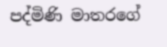පද්මිණි මාතරගේ